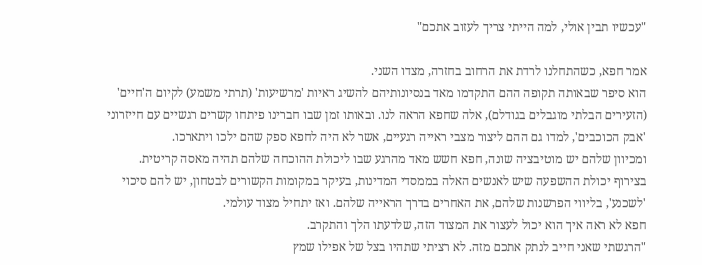"עכשיו תבין אולי, למה הייתי צריך לעזוב אתכם"

אמר חפא, כשהתחלנו לרדת את הרחוב בחזרה, מצדו השני.
הוא סיפר שבאותה תקופה ההם התקדמו מאד בנסיונותיהם להשיג ראיות 'מרשיעות' (תרתי משמע) לקיום ה'חיים' (הזעירים הבלתי מוגבלים בגודלם), אלה שחפא הראה לנו. ובאותו זמן שבו חברינו פיתחו קשרים רגשיים עם חייזרוני 'אבק הכוכבים', למדו גם ההם ליצור מצבי ראייה רגעיים, אשר לא היה לחפא ספק שהם ילכו ויתארכו.
ומכיוון שלהם יש מוטיבציה שונה, חפא חשש מאד מהרגע שבו ליכולת ההוכחה שלהם תהיה מאסה קריטית.
בצירוף יכולת ההשפעה שיש לאנשים האלה בממסדי המדינות, בעיקר במקומות הקשורים לבטחון, יש להם סיכוי 'לשכנע', בליווי הפרשנות שלהם, את האחרים בדרך הראייה שלהם. ואז יתחיל מצוד עולמי.
חפא לא ראה איך הוא יכול לעצור את המצוד הזה, שלדעתו הלך והתקרב.
"הרגשתי שאני חייב לנתק אתכם מזה. לא רציתי שתהיו בצל של אפילו שמץ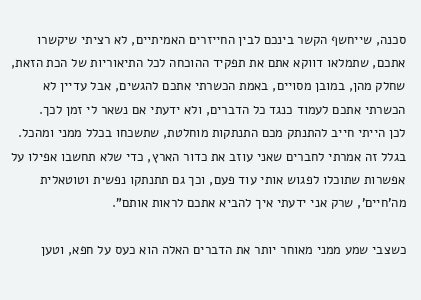סכנה, שייחשף הקשר בינכם לבין החייזרים האמיתיים, לא רציתי שיקשרו אתכם, שתמלאו דווקא אתם את תפקיד ההוכחה לכל התיאוריות של הכת הזאת, שחלק מהן, במובן מסויים, באמת הכשרתי אתכם להגשים, אבל עדיין לא הכשרתי אתכם לעמוד כנגד כל הדברים, ולא ידעתי אם נשאר לי זמן לכך.
לכן הייתי חייב להתנתק מכם התנתקות מוחלטת, שתשכחו בכלל ממני ומהכל. בגלל זה אמרתי לחברים שאני עוזב את כדור הארץ, כדי שלא תחשבו אפילו על אפשרות שתוכלו לפגוש אותי עוד פעם, וכך גם תתנתקו נפשית וטוטאלית מה'חיים', שרק אני ידעתי איך להביא אתכם לראות אותם".

כשצבי שמע ממני מאוחר יותר את הדברים האלה הוא כעס על חפא, וטען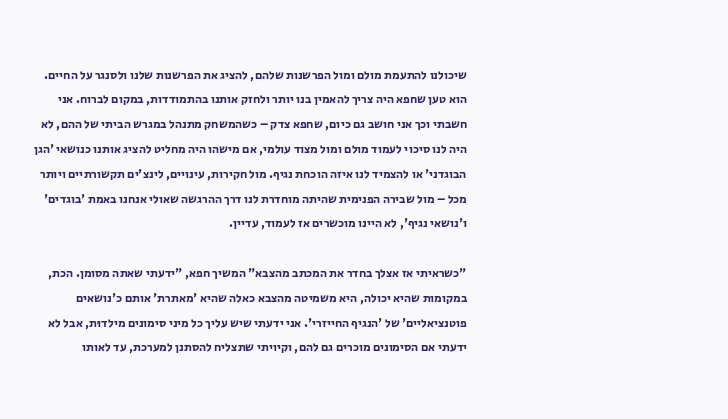שיכולנו להתעמת מולם ומול הפרשנות שלהם, להציג את הפרשנות שלנו ולסנגר על החיים. הוא טען שחפא היה צריך להאמין בנו יותר ולחזק אותנו בהתמודדות, במקום לברוח. אני חשבתי וכך אני חושב גם כיום, שחפא צדק – כשהמשחק מתנהל במגרש הביתי של ההם, לא היה לנו סיכוי לעמוד מולם ומול מצוד עולמי, אם מישהו היה מחליט להציג אותנו כנושאי 'הגן הבוגדני' או להצמיד לנו איזה הוכחת נגיף. מול חקירות, עינויים, לינצ'ים תקשורתיים ויותר מכל – מול שבירה הפנימית שהיתה מוחדרת לנו דרך ההרגשה שאולי אנחנו באמת 'בוגדים' ו'נושאי נגיף', לא היינו מוכשרים אז לעמוד, עדיין.

"כשראיתי אז אצלך בחדר את המכתב מהצבא" המשיך חפא, "ידעתי שאתה מסומן. הכת, במקומות שהיא יכולה, היא משמיטה מהצבא כאלה שהיא 'מאתרת' אותם כ'נושאים פוטנציאליים' של 'הנגיף החייזרי'. אני ידעתי שיש עליך כל מיני סימונים מילדוּת, אבל לא ידעתי אם הסימונים מוכרים גם להם, וקיויתי שתצליח להסתנן למערכת, עד לאותו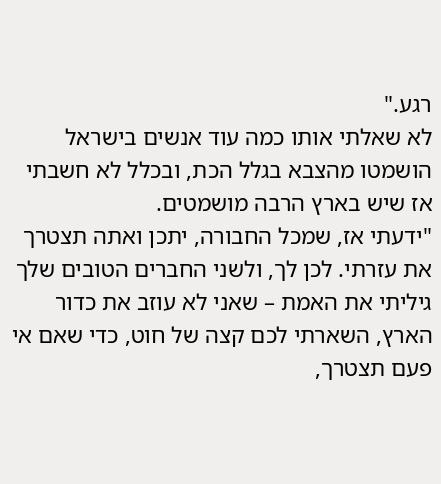רגע."
לא שאלתי אותו כמה עוד אנשים בישראל הושמטו מהצבא בגלל הכת, ובכלל לא חשבתי אז שיש בארץ הרבה מושמטים.
"ידעתי אז, שמכל החבורה, יתכן ואתה תצטרך את עזרתי. לכן לך, ולשני החברים הטובים שלך גיליתי את האמת – שאני לא עוזב את כדור הארץ, השארתי לכם קצה של חוט, כדי שאם אי פעם תצטרך,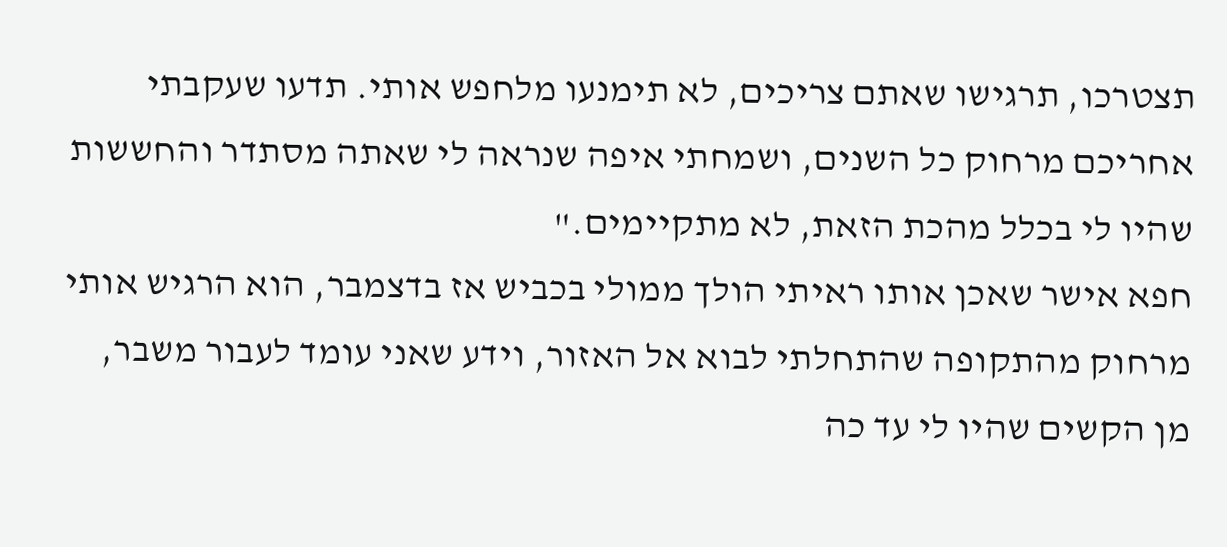תצטרכו, תרגישו שאתם צריכים, לא תימנעו מלחפש אותי. תדעו שעקבתי אחריכם מרחוק כל השנים, ושמחתי איפה שנראה לי שאתה מסתדר והחששות שהיו לי בכלל מהכת הזאת, לא מתקיימים."
חפא אישר שאכן אותו ראיתי הולך ממולי בכביש אז בדצמבר, הוא הרגיש אותי מרחוק מהתקופה שהתחלתי לבוא אל האזור, וידע שאני עומד לעבור משבר, מן הקשים שהיו לי עד כה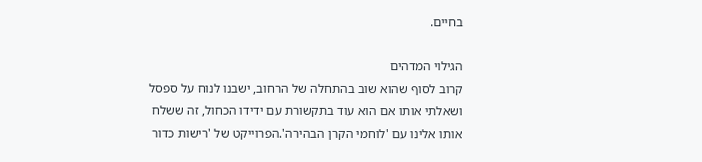בחיים.

הגילוי המדהים
קרוב לסוף שהוא שוב בהתחלה של הרחוב, ישבנו לנוח על ספסל ושאלתי אותו אם הוא עוד בתקשורת עם ידידו הכחול, זה ששלח אותו אלינו עם 'לוחמי הקרן הבהירה'.הפרוייקט של 'רישות כדור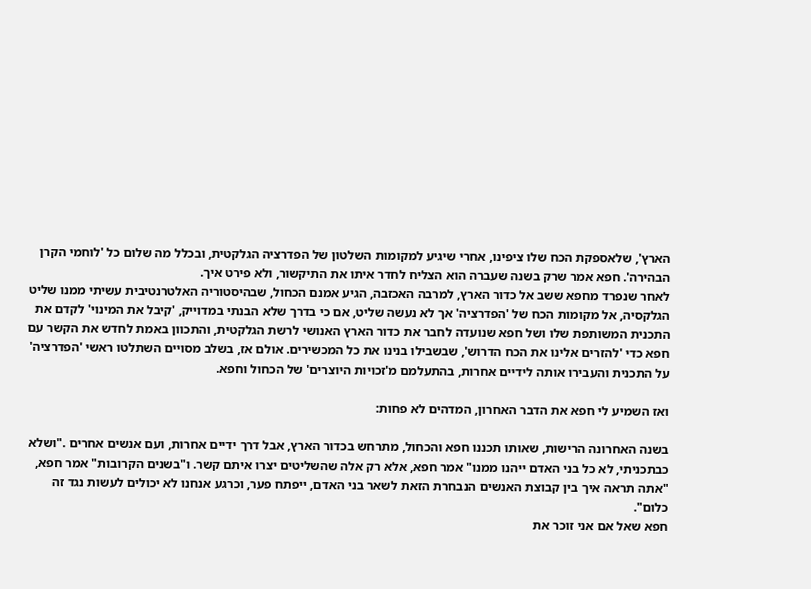הארץ', שלאספקת הכח שלו ציפינו, אחרי שיגיע למקומות השלטון של הפדרציה הגלקטית, ובכלל מה שלום כל 'לוחמי הקרן הבהירה'. חפא אמר שרק בשנה שעברה הוא הצליח לחדר איתו את התיקשור, ולא פירט איך.
לאחר שנפרד מחפא ששב אל כדור הארץ, למרבה האכזבה, הגיע אמנם הכחול, שבהיסטוריה האלטרנטיבית עשיתי ממנו שליט הגלקסיה, אל מקומות הכח של 'הפדרציה' אך לא נעשה שליט, אם כי בדרך שלא הבנתי במדוייק, 'קיבל את המינוי' לקדם את התכנית המשותפת שלו ושל חפא שנועדה לחבר את כדור הארץ האנושי לרשת הגלקטית, והתכוון באמת לחדש את הקשר עם חפא כדי 'להזרים אלינו את הכח הדרוש', שבשבילו בנינו את כל המכשירים. אולם אז, בשלב מסויים השתלטו ראשי 'הפדרציה' על התכנית והעבירו אותה לידיים אחרות, בהתעלמם מ'זכויות היוצרים' של הכחול וחפא.

ואז השמיע לי חפא את הדבר האחרון, המדהים לא פחות:

בשנה האחרונה הרישות, שאותו תכננו חפא והכחול, מתרחש בכדור הארץ, אבל דרך ידיים אחרות, ועם אנשים אחרים ."ושלא כבתכניתי, לא כל בני האדם ייהנו ממנו" אמר חפא, אלא רק אלה שהשליטים יצרו איתם קשר. ו"בשנים הקרובות" אמר חפא, "אתה תראה איך בין קבוצת האנשים הנבחרת הזאת לשאר בני האדם, ייפתח פער, וכרגע אנחנו לא יכולים לעשות נגד זה כלום".
חפא שאל אם אני זוכר את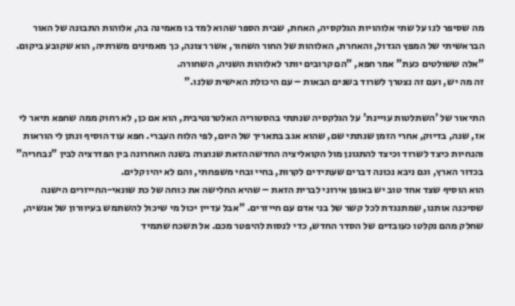מה שסיפר לנו על שתי אלוהויות הגלקסיה, האחת, שבית הספר שהוא למד בו מאמינה בה, אלוהות התבונה של האור הבראשיתי של המפץ הגדול, והאחרת, האלוהות של החור השחור, אשר רצונה, כך מאמינים משרתיה, הוא שקובע ביקום.
"אלה ששולטים כעת" אמר חפא, "הם קרובים יותר לאלוהות השניה, השחורה.
זה מה יש, ועם זה נצטרך לשרוד בשנים הבאות – עם היכולת האישית שלנו."

התיאור של 'השתלטות עויינת' על הגלקסיה שנתתי בהסטוריה האלטרנטיבית, הוא אם כן, לא רחוק ממה שחפא תיאר לי אז, שנה, בדיוק, אחרי הזמן שנתתי שם, שהוא אגב בתאריך של היום, לפי הלוח העברי. חפא עוד הוסיף ונתן לי הוראות והנחיות כיצד לשרוד וכיצד להתגונן מול הקואליציה החדשה הזאת שנוצרה בשנה האחרונה בין הפדרציה לבין "נבחריה" בכדור הארץ, וגם ניבא נכונה דברים שעתידים לקרות, בחיי ובחי משפחתי, והם לא יהיו קלים.
הוא הוסיף שצד אחד טוב יש באופן אירוני לברית הזאת – שהיא החלישה את כוחה של כת שונאי-החייזרים הישנה שסיכנה אותנו, שמתנגדת לכל קשר של בני אדם עם חייזרים. "אבל עדיין יכול מי שיכול להשתמש בעיוורון של אנשיה, שחלק מהם נקלטו כעובדים של הסדר החדש, כדי לנסות להיפטר מכם. אל תשכח שתמיד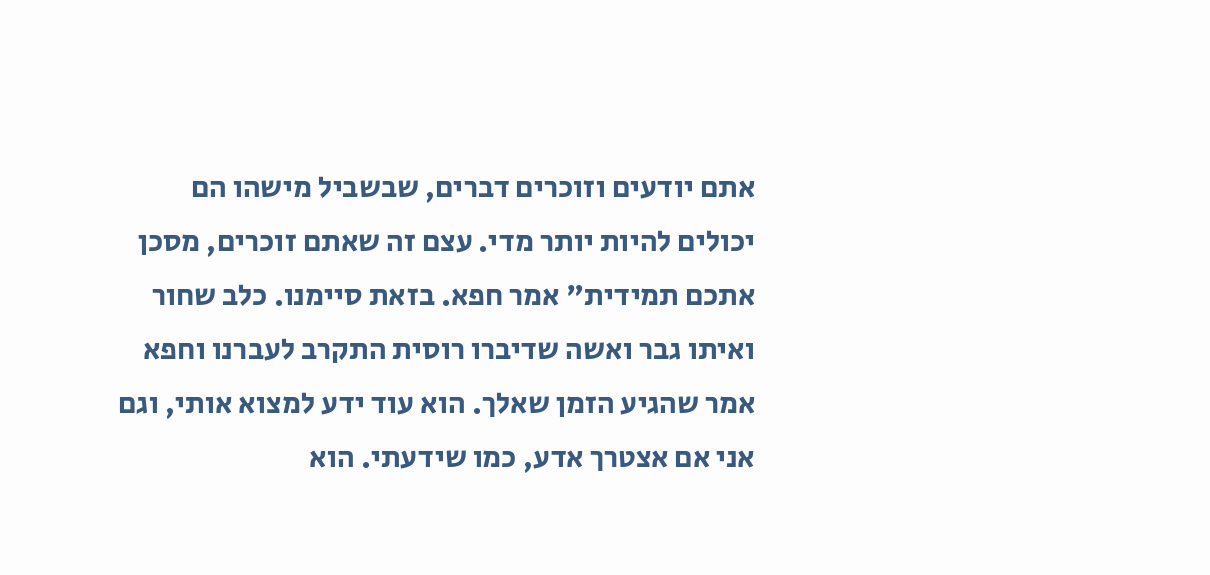אתם יודעים וזוכרים דברים, שבשביל מישהו הם יכולים להיות יותר מדי. עצם זה שאתם זוכרים, מסכן אתכם תמידית" אמר חפא. בזאת סיימנו. כלב שחור ואיתו גבר ואשה שדיברו רוסית התקרב לעברנו וחפא אמר שהגיע הזמן שאלך. הוא עוד ידע למצוא אותי, וגם אני אם אצטרך אדע, כמו שידעתי. הוא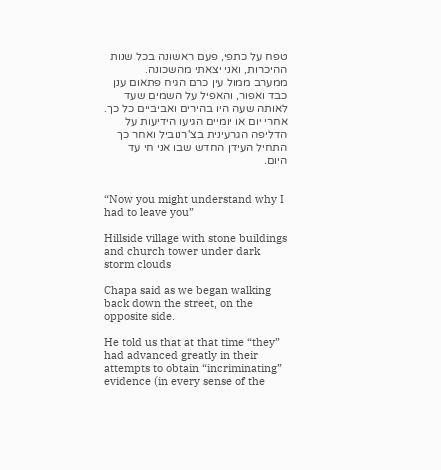טפח על כתפי, פעם ראשונה בכל שנות ההיכרות, ואני יצאתי מהשכונה.
ממערב ממול עין כרם הגיח פתאום ענן כבד ואפור, והאפיל על השמים שעד לאותה שעה היו בהירים ואביביים כל כך. אחרי יום או יומיים הגיעו הידיעות על הדליפה הגרעינית בצ'רנוביל ואחר כך התחיל העידן החדש שבו אני חי עד היום.


“Now you might understand why I had to leave you”

Hillside village with stone buildings and church tower under dark storm clouds

Chapa said as we began walking back down the street, on the opposite side.

He told us that at that time “they” had advanced greatly in their attempts to obtain “incriminating” evidence (in every sense of the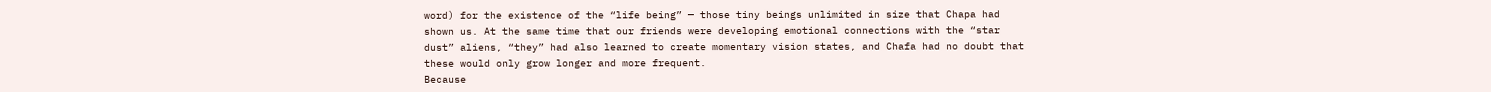word) for the existence of the “life being” — those tiny beings unlimited in size that Chapa had shown us. At the same time that our friends were developing emotional connections with the “star dust” aliens, “they” had also learned to create momentary vision states, and Chafa had no doubt that these would only grow longer and more frequent.
Because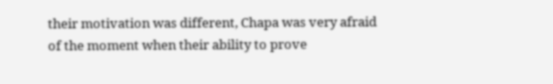their motivation was different, Chapa was very afraid of the moment when their ability to prove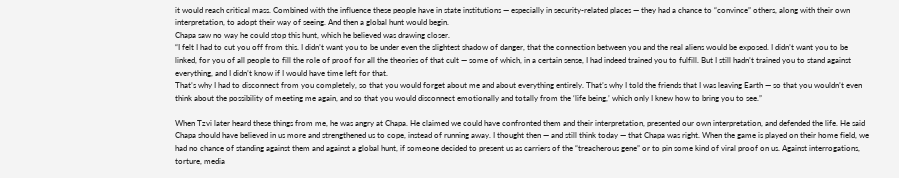it would reach critical mass. Combined with the influence these people have in state institutions — especially in security-related places — they had a chance to “convince” others, along with their own interpretation, to adopt their way of seeing. And then a global hunt would begin.
Chapa saw no way he could stop this hunt, which he believed was drawing closer.
“I felt I had to cut you off from this. I didn’t want you to be under even the slightest shadow of danger, that the connection between you and the real aliens would be exposed. I didn’t want you to be linked, for you of all people to fill the role of proof for all the theories of that cult — some of which, in a certain sense, I had indeed trained you to fulfill. But I still hadn’t trained you to stand against everything, and I didn’t know if I would have time left for that.
That’s why I had to disconnect from you completely, so that you would forget about me and about everything entirely. That’s why I told the friends that I was leaving Earth — so that you wouldn’t even think about the possibility of meeting me again, and so that you would disconnect emotionally and totally from the ‘life being,’ which only I knew how to bring you to see.”

When Tzvi later heard these things from me, he was angry at Chapa. He claimed we could have confronted them and their interpretation, presented our own interpretation, and defended the life. He said Chapa should have believed in us more and strengthened us to cope, instead of running away. I thought then — and still think today — that Chapa was right. When the game is played on their home field, we had no chance of standing against them and against a global hunt, if someone decided to present us as carriers of the “treacherous gene” or to pin some kind of viral proof on us. Against interrogations, torture, media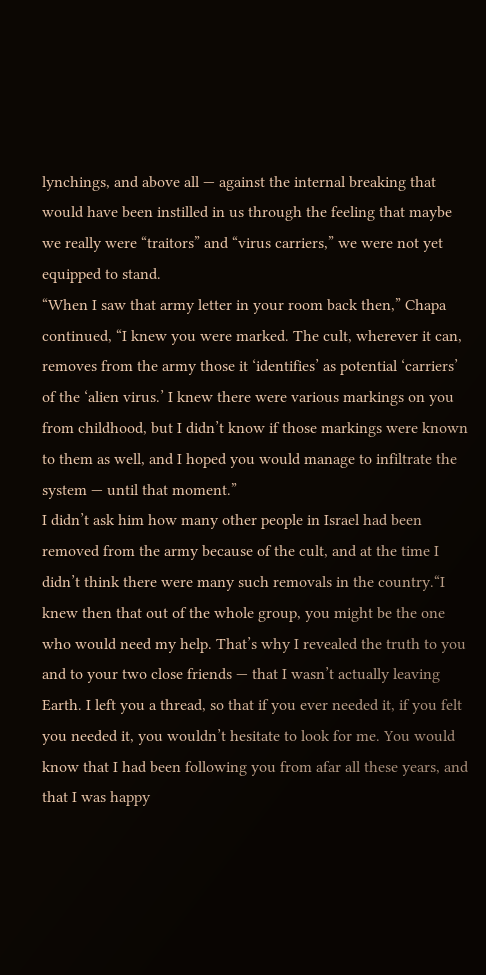lynchings, and above all — against the internal breaking that would have been instilled in us through the feeling that maybe we really were “traitors” and “virus carriers,” we were not yet equipped to stand.
“When I saw that army letter in your room back then,” Chapa continued, “I knew you were marked. The cult, wherever it can, removes from the army those it ‘identifies’ as potential ‘carriers’ of the ‘alien virus.’ I knew there were various markings on you from childhood, but I didn’t know if those markings were known to them as well, and I hoped you would manage to infiltrate the system — until that moment.”
I didn’t ask him how many other people in Israel had been removed from the army because of the cult, and at the time I didn’t think there were many such removals in the country.“I knew then that out of the whole group, you might be the one who would need my help. That’s why I revealed the truth to you and to your two close friends — that I wasn’t actually leaving Earth. I left you a thread, so that if you ever needed it, if you felt you needed it, you wouldn’t hesitate to look for me. You would know that I had been following you from afar all these years, and that I was happy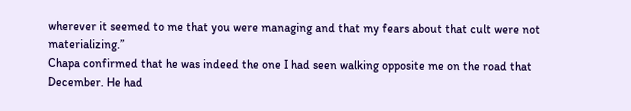wherever it seemed to me that you were managing and that my fears about that cult were not materializing.”
Chapa confirmed that he was indeed the one I had seen walking opposite me on the road that December. He had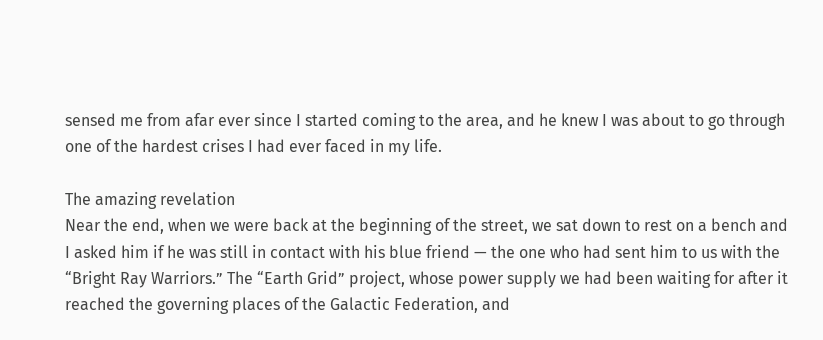sensed me from afar ever since I started coming to the area, and he knew I was about to go through one of the hardest crises I had ever faced in my life.

The amazing revelation
Near the end, when we were back at the beginning of the street, we sat down to rest on a bench and I asked him if he was still in contact with his blue friend — the one who had sent him to us with the “Bright Ray Warriors.” The “Earth Grid” project, whose power supply we had been waiting for after it reached the governing places of the Galactic Federation, and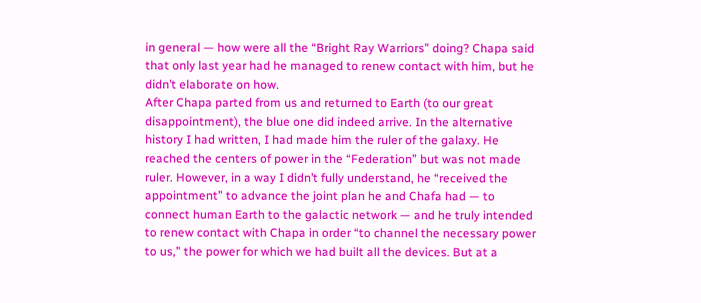in general — how were all the “Bright Ray Warriors” doing? Chapa said that only last year had he managed to renew contact with him, but he didn’t elaborate on how.
After Chapa parted from us and returned to Earth (to our great disappointment), the blue one did indeed arrive. In the alternative history I had written, I had made him the ruler of the galaxy. He reached the centers of power in the “Federation” but was not made ruler. However, in a way I didn’t fully understand, he “received the appointment” to advance the joint plan he and Chafa had — to connect human Earth to the galactic network — and he truly intended to renew contact with Chapa in order “to channel the necessary power to us,” the power for which we had built all the devices. But at a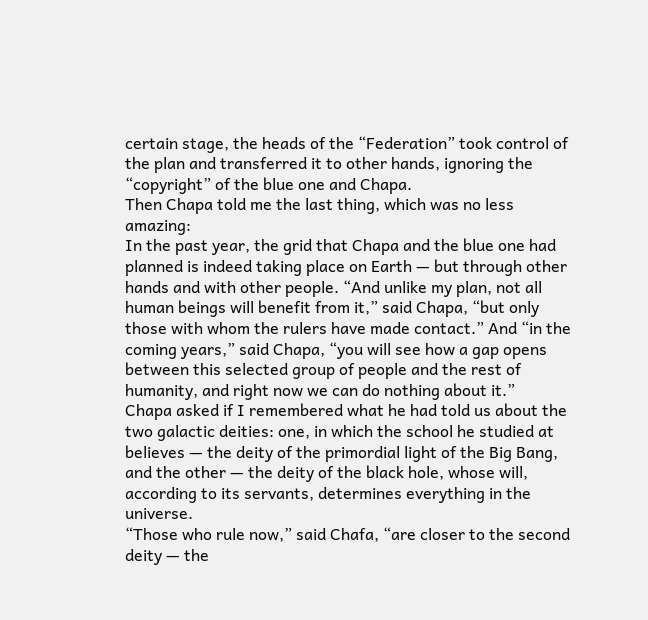certain stage, the heads of the “Federation” took control of the plan and transferred it to other hands, ignoring the “copyright” of the blue one and Chapa.
Then Chapa told me the last thing, which was no less amazing:
In the past year, the grid that Chapa and the blue one had planned is indeed taking place on Earth — but through other hands and with other people. “And unlike my plan, not all human beings will benefit from it,” said Chapa, “but only those with whom the rulers have made contact.” And “in the coming years,” said Chapa, “you will see how a gap opens between this selected group of people and the rest of humanity, and right now we can do nothing about it.”
Chapa asked if I remembered what he had told us about the two galactic deities: one, in which the school he studied at believes — the deity of the primordial light of the Big Bang, and the other — the deity of the black hole, whose will, according to its servants, determines everything in the universe.
“Those who rule now,” said Chafa, “are closer to the second deity — the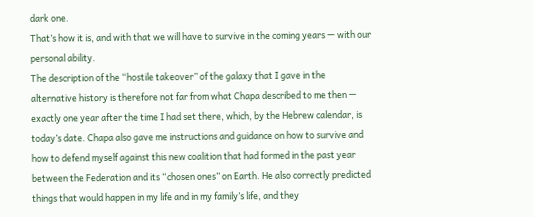dark one.
That’s how it is, and with that we will have to survive in the coming years — with our personal ability.
The description of the “hostile takeover” of the galaxy that I gave in the alternative history is therefore not far from what Chapa described to me then — exactly one year after the time I had set there, which, by the Hebrew calendar, is today’s date. Chapa also gave me instructions and guidance on how to survive and how to defend myself against this new coalition that had formed in the past year between the Federation and its “chosen ones” on Earth. He also correctly predicted things that would happen in my life and in my family’s life, and they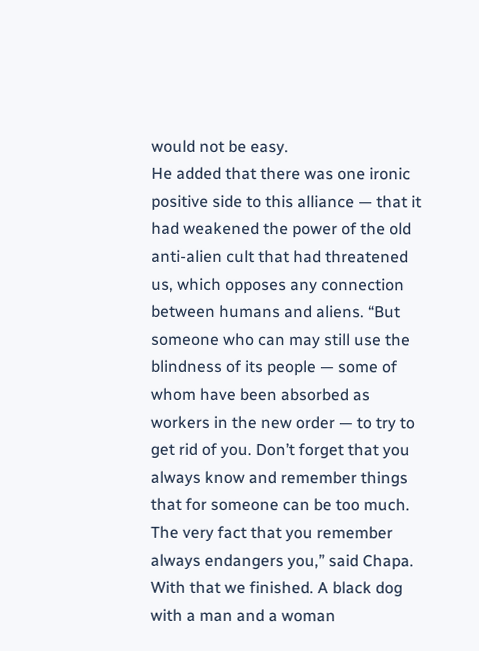would not be easy.
He added that there was one ironic positive side to this alliance — that it had weakened the power of the old anti-alien cult that had threatened us, which opposes any connection between humans and aliens. “But someone who can may still use the blindness of its people — some of whom have been absorbed as workers in the new order — to try to get rid of you. Don’t forget that you always know and remember things that for someone can be too much. The very fact that you remember always endangers you,” said Chapa.
With that we finished. A black dog with a man and a woman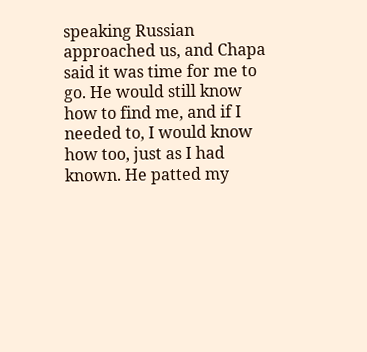speaking Russian approached us, and Chapa said it was time for me to go. He would still know how to find me, and if I needed to, I would know how too, just as I had known. He patted my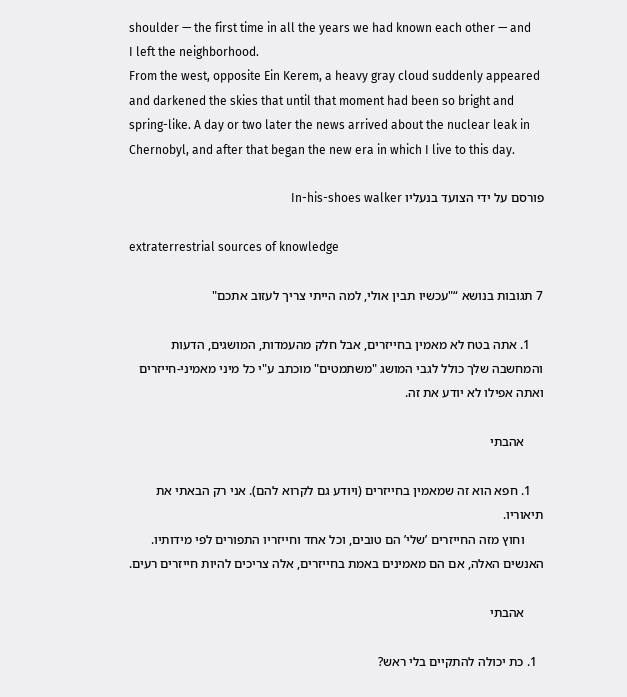shoulder — the first time in all the years we had known each other — and I left the neighborhood.
From the west, opposite Ein Kerem, a heavy gray cloud suddenly appeared and darkened the skies that until that moment had been so bright and spring-like. A day or two later the news arrived about the nuclear leak in Chernobyl, and after that began the new era in which I live to this day.

פורסם על ידי הצועד בנעליו In-his-shoes walker

extraterrestrial sources of knowledge

7 תגובות בנושא “"עכשיו תבין אולי, למה הייתי צריך לעזוב אתכם"

    1. אתה בטח לא מאמין בחייזרים, אבל חלק מהעמדות, המושגים, הדעות והמחשבה שלך כולל לגבי המושג "משתמטים" מוכתב ע"י כל מיני מאמיני-חייזרים ואתה אפילו לא יודע את זה.

      אהבתי

    1. חפא הוא זה שמאמין בחייזרים (ויודע גם לקרוא להם). אני רק הבאתי את תיאוריו.
      וחוץ מזה החייזרים ’שלי’ הם טובים, וכל אחד וחייזריו התפורים לפי מידותיו. האנשים האלה, אם הם מאמינים באמת בחייזרים, אלה צריכים להיות חייזרים רעים.

      אהבתי

  1. כת יכולה להתקיים בלי ראש?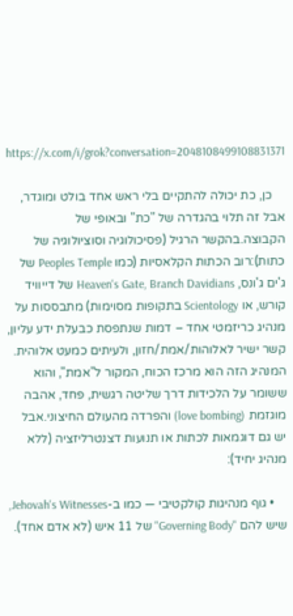https://x.com/i/grok?conversation=2048108499108831371

    כן, כת יכולה להתקיים בלי ראש אחד בולט ומוגדר, אבל זה תלוי בהגדרה של "כת" ובאופי של הקבוצה.בהקשר הרגיל (פסיכולוגיה וסוציולוגיה של כתות):רוב הכתות הקלאסיות (כמו Peoples Temple של ג'ים ג'ונס, Heaven's Gate, Branch Davidians של דייוויד קורש, או Scientology בתקופות מסוימות) מתבססות על מנהיג כריזמטי אחד – דמות שנתפסת כבעלת ידע עליון, קשר ישיר לאלוהות/אמת/חזון, ולעיתים כמעט אלוהית. המנהיג הזה הוא מרכז הכוח, המקור ל"אמת", והוא ששומר על הלכידות דרך שליטה רגשית, פחד, אהבה מוגזמת (love bombing) והפרדה מהעולם החיצוני.אבל יש גם דוגמאות לכתות או תנועות דצנטרליזציה (ללא מנהיג יחיד):

    • גוף מנהיגות קולקטיבי — כמו ב-Jehovah's Witnesses, שיש להם "Governing Body" של 11 איש (לא אדם אחד).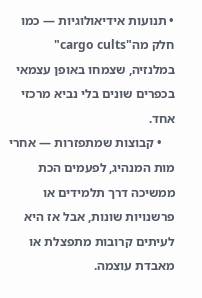• תנועות אידיאולוגיות — כמו חלק מה"cargo cults" במלנזיה, שצמחו באופן עצמאי בכפרים שונים בלי נביא מרכזי אחד.
    • קבוצות שמתפזרות — אחרי מות המנהיג, לפעמים הכת ממשיכה דרך תלמידים או פרשנויות שונות, אבל אז היא לעיתים קרובות מתפצלת או מאבדת עוצמה.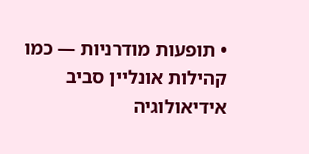• תופעות מודרניות — כמו קהילות אונליין סביב אידיאולוגיה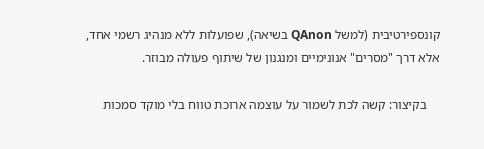קונספירטיבית (למשל QAnon בשיאה), שפועלות ללא מנהיג רשמי אחד, אלא דרך "מסרים" אנונימיים ומנגנון של שיתוף פעולה מבוזר.

    בקיצור: קשה לכת לשמור על עוצמה ארוכת טווח בלי מוקד סמכות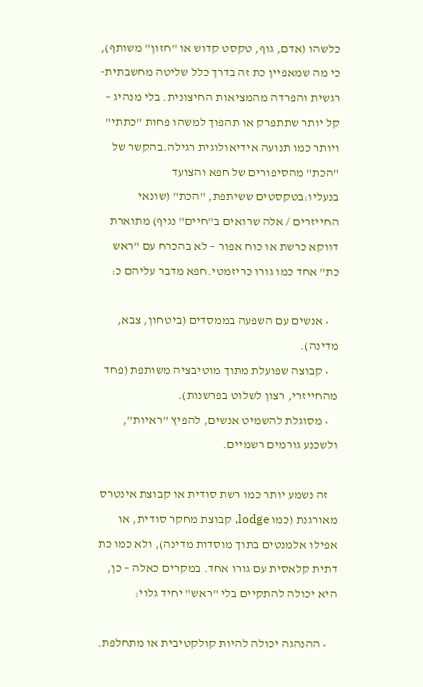כלשהו (אדם, גוף, טקסט קדוש או "חזון" משותף), כי מה שמאפיין כת זה בדרך כלל שליטה מחשבתית-רגשית והפרדה מהמציאות החיצונית. בלי מנהיג – קל יותר שתתפרק או תהפוך למשהו פחות "כתתי" ויותר כמו תנועה אידיאולוגית רגילה.בהקשר של "הכת" מהסיפורים של חפא והצועד בנעליו:בטקסטים ששיתפת, "הכת" (שונאי החייזרים / אלה שרואים ב"חיים" נגיף) מתוארת דווקא כרשת או כוח אפור – לא בהכרח עם "ראש כת" אחד כמו גורו כריזמטי.חפא מדבר עליהם כ:

    • אנשים עם השפעה בממסדים (ביטחון, צבא, מדינה).
    • קבוצה שפועלת מתוך מוטיבציה משותפת (פחד מהחייזרי, רצון לשלוט בפרשנות).
    • מסוגלת להשמיט אנשים, להפיץ "ראיות", ולשכנע גורמים רשמיים.

    זה נשמע יותר כמו רשת סודית או קבוצת אינטרס מאורגנת (כמו lodge, קבוצת מחקר סודית, או אפילו אלמנטים בתוך מוסדות מדינה), ולא כמו כת דתית קלאסית עם גורו אחד. במקרים כאלה – כן, היא יכולה להתקיים בלי "ראש" יחיד גלוי:

    • ההנהגה יכולה להיות קולקטיבית או מתחלפת.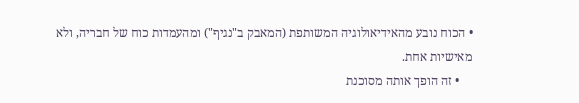• הכוח נובע מהאידיאולוגיה המשותפת (המאבק ב"נגיף") ומהעמדות כוח של חבריה, ולא מאישיות אחת.
    • זה הופך אותה מסוכנת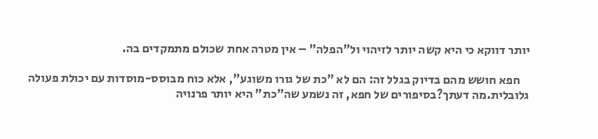יותר דווקא כי היא קשה יותר לזיהוי ול"הפלה" – אין מטרה אחת שכולם מתמקדים בה.

    חפא חושש מהם בדיוק בגלל זה: הם לא "כת של גורו משוגע", אלא כוח מבוסס-מוסדות עם יכולת פעולה גלובלית.מה דעתך?בסיפורים של חפא, זה נשמע שה"כת" היא יותר פרנויה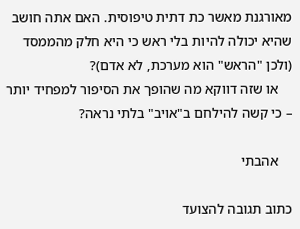מאורגנת מאשר כת דתית טיפוסית. האם אתה חושב שהיא יכולה להיות בלי ראש כי היא חלק מהממסד (ולכן "הראש" הוא מערכת, לא אדם)?
    או שזה דווקא מה שהופך את הסיפור למפחיד יותר – כי קשה להילחם ב"אויב" בלתי נראה?

    אהבתי

כתוב תגובה להצועד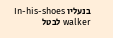בנעליו In-his-shoes walker לבטל